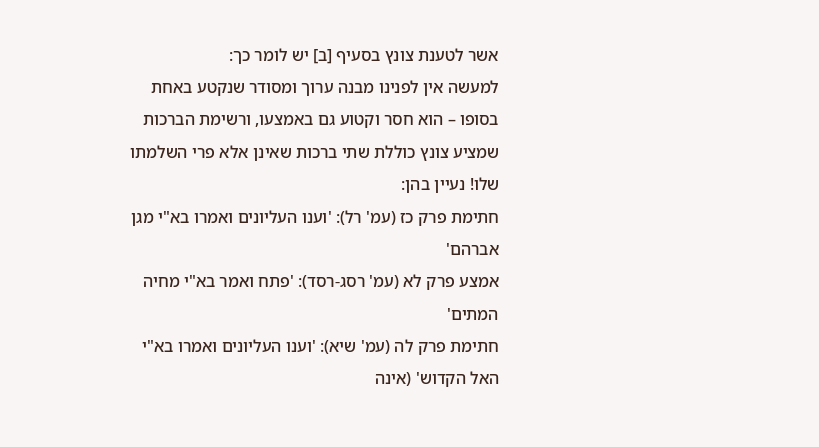אשר לטענת צונץ בסעיף [ב] יש לומר כך:
למעשה אין לפנינו מבנה ערוך ומסודר שנקטע באחת בסופו – הוא חסר וקטוע גם באמצעו, ורשימת הברכות שמציע צונץ כוללת שתי ברכות שאינן אלא פרי השלמתו שלו! נעיין בהן:
חתימת פרק כז (עמ' רל): 'וענו העליונים ואמרו בא"י מגן אברהם'
אמצע פרק לא (עמ' רסג-רסד): 'פתח ואמר בא"י מחיה המתים'
חתימת פרק לה (עמ' שיא): 'וענו העליונים ואמרו בא"י האל הקדוש' (אינה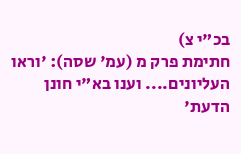בכ"י צ)
חתימת פרק מ (עמ' שסה): 'וראו העליונים.... וענו בא"י חונן הדעת'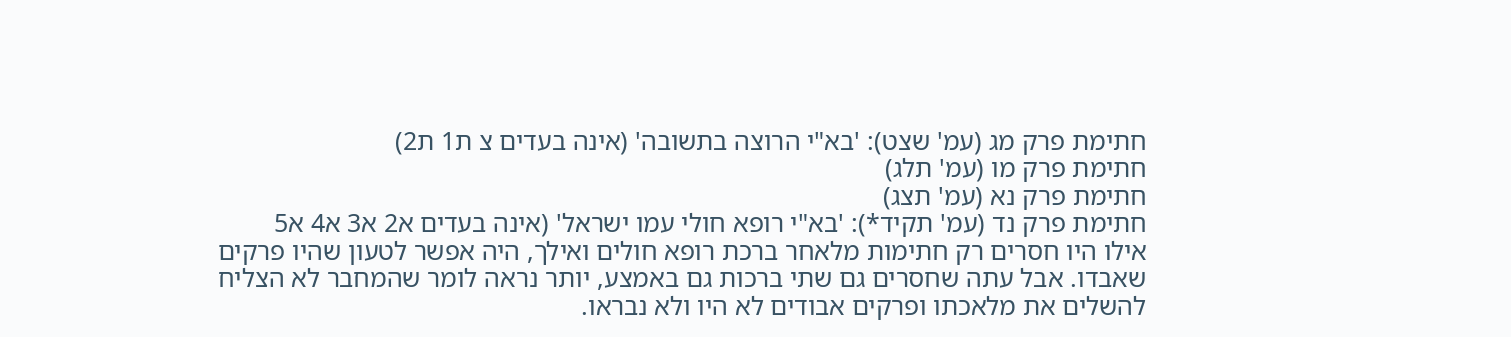חתימת פרק מג (עמ' שצט): 'בא"י הרוצה בתשובה' (אינה בעדים צ ת1 ת2)
חתימת פרק מו (עמ' תלג)
חתימת פרק נא (עמ' תצג)
חתימת פרק נד (עמ' תקיד*): 'בא"י רופא חולי עמו ישראל' (אינה בעדים א2 א3 א4 א5
אילו היו חסרים רק חתימות מלאחר ברכת רופא חולים ואילך, היה אפשר לטעון שהיו פרקים שאבדו. אבל עתה שחסרים גם שתי ברכות גם באמצע, יותר נראה לומר שהמחבר לא הצליח להשלים את מלאכתו ופרקים אבודים לא היו ולא נבראו.